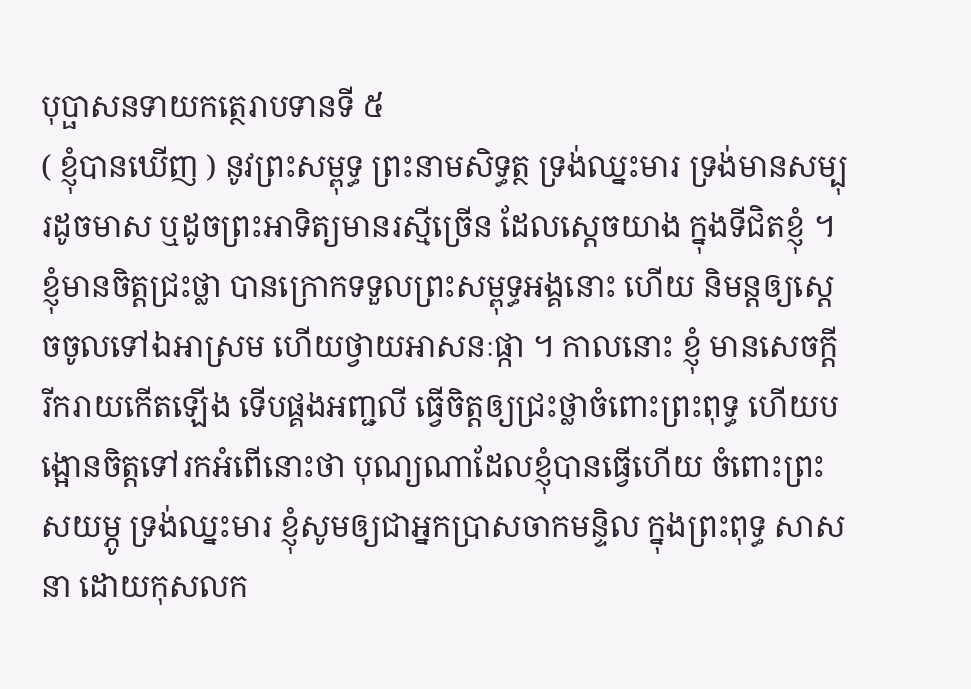បុប្ផាសនទាយកត្ថេរាបទានទី ៥
( ខ្ញុំបានឃើញ ) នូវព្រះសម្ពុទ្ធ ព្រះនាមសិទ្ធត្ថ ទ្រង់ឈ្នះមារ ទ្រង់មានសម្បុរដូចមាស ឬដូចព្រះអាទិត្យមានរស្មីច្រើន ដែលស្តេចយាង ក្នុងទីជិតខ្ញុំ ។ ខ្ញុំមានចិត្តជ្រះថ្លា បានក្រោកទទួលព្រះសម្ពុទ្ធអង្គនោះ ហើយ និមន្តឲ្យស្តេចចូលទៅឯអាស្រម ហើយថ្វាយអាសនៈផ្កា ។ កាលនោះ ខ្ញុំ មានសេចក្តីរីករាយកើតឡើង ទើបផ្គងអញ្ជលី ធ្វើចិត្តឲ្យជ្រះថ្លាចំពោះព្រះពុទ្ធ ហើយបង្អោនចិត្តទៅរកអំពើនោះថា បុណ្យណាដែលខ្ញុំបានធ្វើហើយ ចំពោះព្រះសយម្ភូ ទ្រង់ឈ្នះមារ ខ្ញុំសូមឲ្យជាអ្នកប្រាសចាកមន្ទិល ក្នុងព្រះពុទ្ធ សាសនា ដោយកុសលក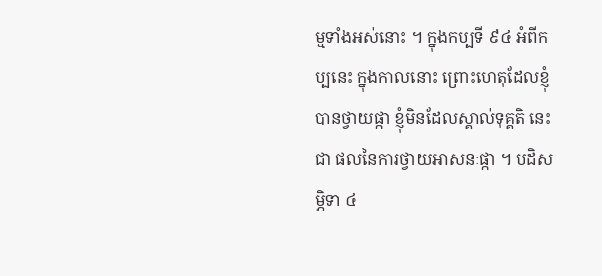ម្មទាំងអស់នោះ ។ ក្នុងកប្បទី ៩៤ អំពីកប្បនេះ ក្នុងកាលនោះ ព្រោះហេតុដែលខ្ញុំបានថ្វាយផ្កា ខ្ញុំមិនដែលស្គាល់ទុគ្គតិ នេះជា ផលនៃការថ្វាយអាសនៈផ្កា ។ បដិសម្ភិទា ៤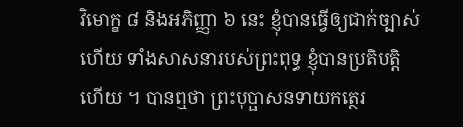វិមោក្ខ ៨ និងអភិញ្ញា ៦ នេះ ខ្ញុំបានធ្វើឲ្យជាក់ច្បាស់ហើយ ទាំងសាសនារបស់ព្រះពុទ្ធ ខ្ញុំបានប្រតិបត្តិ ហើយ ។ បានឮថា ព្រះបុប្ផាសនទាយកត្ថេរ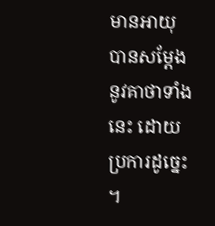មានអាយុ បានសម្តែងនូវគាថាទាំងនេះ ដោយប្រការដូច្នេះ ។